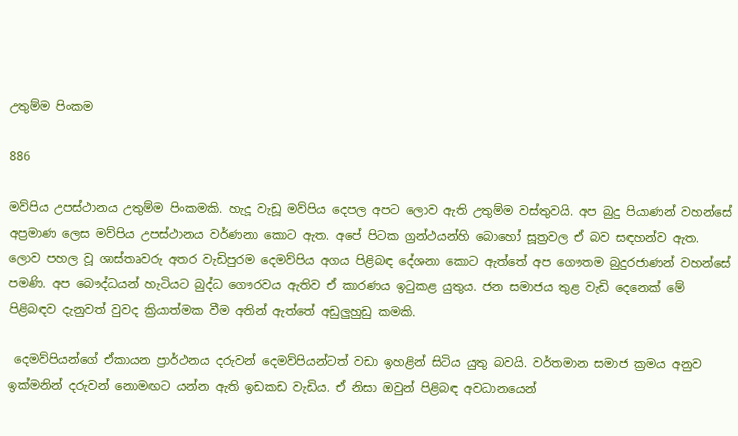උතුම්ම පිංකම

886

මව්පිය උපස්ථානය උතුම්ම පිංකමකි. හැදූ වැඩූ මව්පිය දෙපල අපට ලොව ඇති උතුම්ම වස්තුවයි. අප බුදු පියාණන් වහන්සේ අප්‍රමාණ ලෙස මව්පිය උපස්ථානය වර්ණනා කොට ඇත. අපේ පිටක ග්‍රන්ථයන්හි බොහෝ සූත්‍රවල ඒ බව සඳහන්ව ඇත. ලොව පහල වූ ශාස්තෘවරු අතර වැඩිපුරම දෙමව්පිය අගය පිළිබඳ දේශනා කොට ඇත්තේ අප ගෞතම බුදුරජාණන් වහන්සේ පමණි. අප බෞද්ධයන් හැටියට බුද්ධ ගෞරවය ඇතිව ඒ කාරණය ඉටුකළ යුතුය. ජන සමාජය තුළ වැඩි දෙනෙක් මේ පිළිබඳව දැනුවත් වුවද ක්‍රියාත්මක වීම අතින් ඇත්තේ අඩුලුහුඩු කමකි.

 දෙමව්පියන්ගේ ඒකායන ප්‍රාර්ථනය දරුවන් දෙමව්පියන්ටත් වඩා ඉහළින් සිටිය යුතු බවයි. වර්තමාන සමාජ ක්‍රමය අනුව ඉක්මනින් දරුවන් නොමඟට යන්න ඇති ඉඩකඩ වැඩිය. ඒ නිසා ඔවුන් පිළිබඳ අවධානයෙන්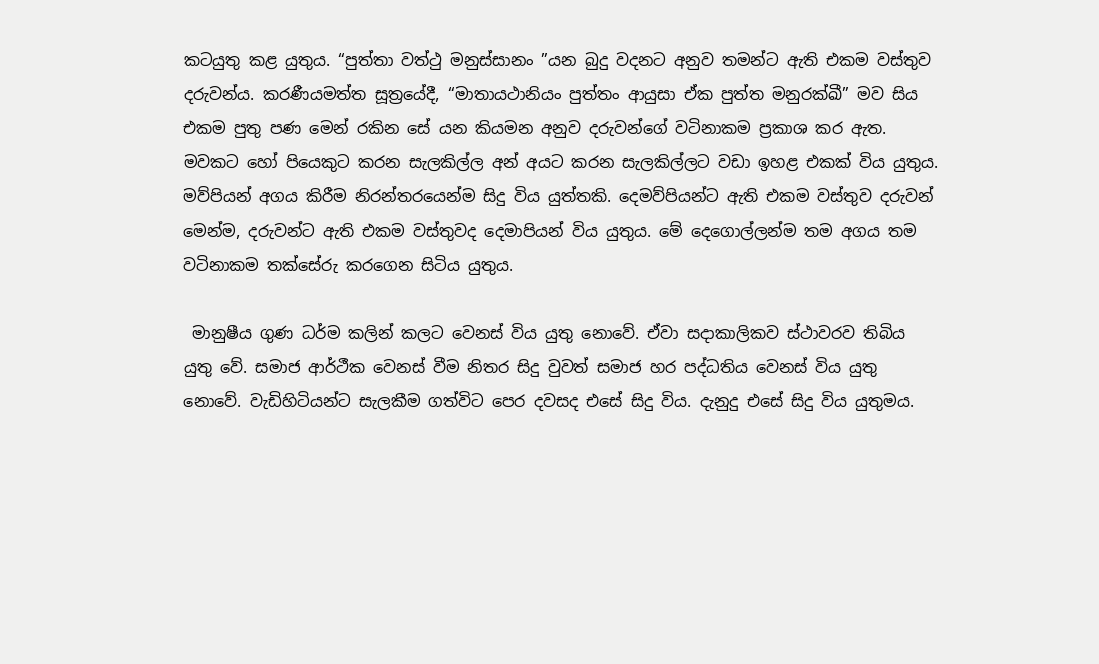කටයුතු කළ යුතුය. “පුත්තා වත්ථු මනුස්සානං ”යන බුදු වදනට අනුව තමන්ට ඇති එකම වස්තුව දරුවන්ය. කරණීයමත්ත සූත්‍රයේදී, “මාතායථානියං පුත්තං ආයුසා ඒක පුත්ත මනුරක්ඛී” මව සිය එකම පුතු පණ මෙන් රකින සේ යන කියමන අනුව දරුවන්ගේ වටිනාකම ප්‍රකාශ කර ඇත. මවකට හෝ පියෙකුට කරන සැලකිල්ල අන් අයට කරන සැලකිල්ලට වඩා ඉහළ එකක් විය යුතුය. මව්පියන් අගය කිරීම නිරන්තරයෙන්ම සිදු විය යුත්තකි. දෙමව්පියන්ට ඇති එකම වස්තුව දරුවන් මෙන්ම, දරුවන්ට ඇති එකම වස්තුවද දෙමාපියන් විය යුතුය. මේ දෙගොල්ලන්ම තම අගය තම වටිනාකම තක්සේරු කරගෙන සිටිය යුතුය.

 මානුෂීය ගුණ ධර්ම කලින් කලට වෙනස් විය යුතු නොවේ. ඒවා සදාකාලිකව ස්ථාවරව තිබිය යුතු වේ. සමාජ ආර්ථීක වෙනස් වීම නිතර සිදු වුවත් සමාජ හර පද්ධතිය වෙනස් විය යුතු නොවේ. වැඩිහිටියන්ට සැලකීම ගත්විට පෙර දවසද එසේ සිදු විය. දැනුදු එසේ සිදු විය යුතුමය.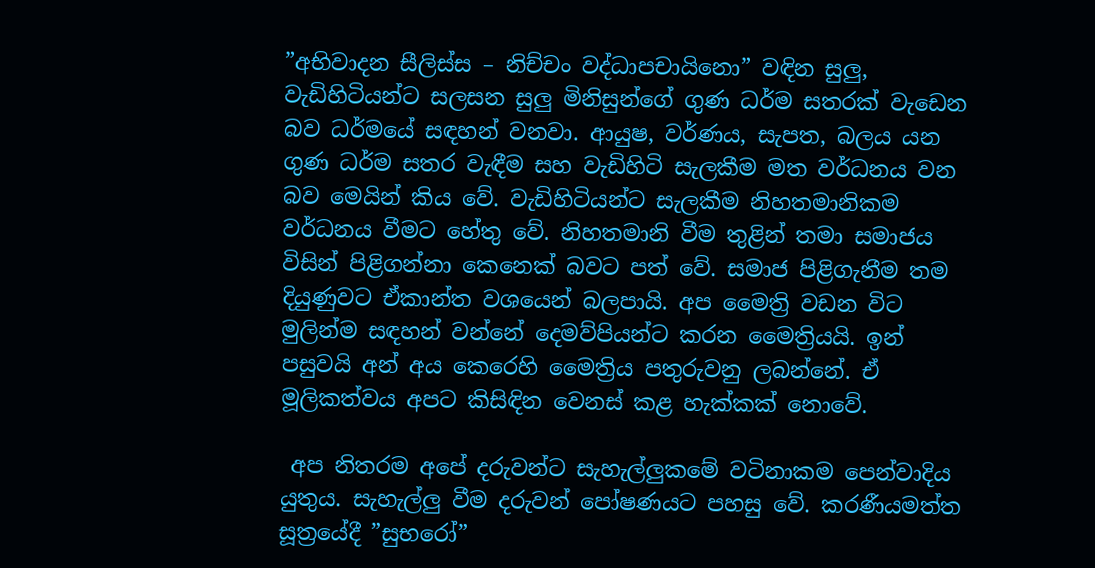”අභිවාදන සීලිස්ස – නිච්චං වද්ධාපචායිනො” වඳින සුලු, වැඩිහිටියන්ට සලසන සුලු මිනිසුන්ගේ ගුණ ධර්ම සතරක් වැඩෙන බව ධර්මයේ සඳහන් වනවා. ආයුෂ, වර්ණය, සැපත, බලය යන ගුණ ධර්ම සතර වැඳීම සහ වැඩිහිටි සැලකීම මත වර්ධනය වන බව මෙයින් කිය වේ. වැඩිහිටියන්ට සැලකීම නිහතමානිකම වර්ධනය වීමට හේතු වේ. නිහතමානි වීම තුළින් තමා සමාජය විසින් පිළිගන්නා කෙනෙක් බවට පත් වේ. සමාජ පිළිගැනීම තම දියුණුවට ඒකාන්ත වශයෙන් බලපායි. අප මෛත්‍රි වඩන විට මුලින්ම සඳහන් වන්නේ දෙමව්පියන්ට කරන මෛත්‍රියයි. ඉන් පසුවයි අන් අය කෙරෙහි මෛත්‍රිය පතුරුවනු ලබන්නේ. ඒ මූලිකත්වය අපට කිසිඳින වෙනස් කළ හැක්කක් නොවේ.

 අප නිතරම අපේ දරුවන්ට සැහැල්ලුකමේ වටිනාකම පෙන්වාදිය යුතුය. සැහැල්ලු වීම දරුවන් පෝෂණයට පහසු වේ. කරණීයමත්ත සූත්‍රයේදී ”සුභරෝ”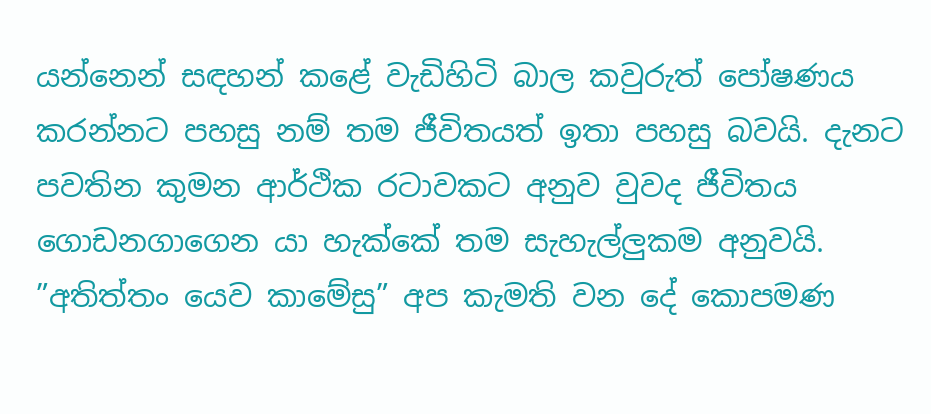යන්නෙන් සඳහන් කළේ වැඩිහිටි බාල කවුරුත් පෝෂණය කරන්නට පහසු නම් තම ජීවිතයත් ඉතා පහසු බවයි. දැනට පවතින කුමන ආර්ථික රටාවකට අනුව වුවද ජීවිතය ගොඩනගාගෙන යා හැක්කේ තම සැහැල්ලුකම අනුවයි. ”අතිත්තං යෙව කාමේසු” අප කැමති වන දේ කොපමණ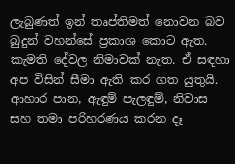ලැබුණත් ඉන් තෘප්තිමත් නොවන බව බුදුන් වහන්සේ ප්‍රකාශ කොට ඇත. කැමති දේවල නිමාවක් නැත. ඒ සඳහා අප විසින් සීමා ඇති කර ගත යුතුයි. ආහාර පාන, ඇඳුම් පැලඳුම්, නිවාස සහ තමා පරිහරණය කරන දෑ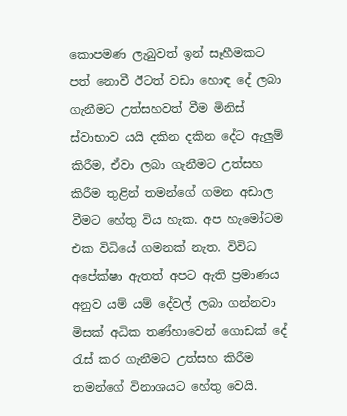කොපමණ ලැබුවත් ඉන් සෑහීමකට පත් නොවී ඊටත් වඩා හොඳ දේ ලබා ගැනීමට උත්සහවත් වීම මිනිස් ස්වාභාව යයි දකින දකින දේට ඇලුම් කිරීම, ඒවා ලබා ගැනීමට උත්සහ කිරීම තුළින් තමන්ගේ ගමන අඩාල වීමට හේතු විය හැක. අප හැමෝටම එක විධියේ ගමනක් නැත. විවිධ අපේක්ෂා ඇතත් අපට ඇති ප්‍රමාණය අනුව යම් යම් දේවල් ලබා ගන්නවා මිසක් අධික තණ්හාවෙන් ගොඩක් දේ රැස් කර ගැනීමට උත්සහ කිරීම තමන්ගේ විනාශයට හේතු වෙයි.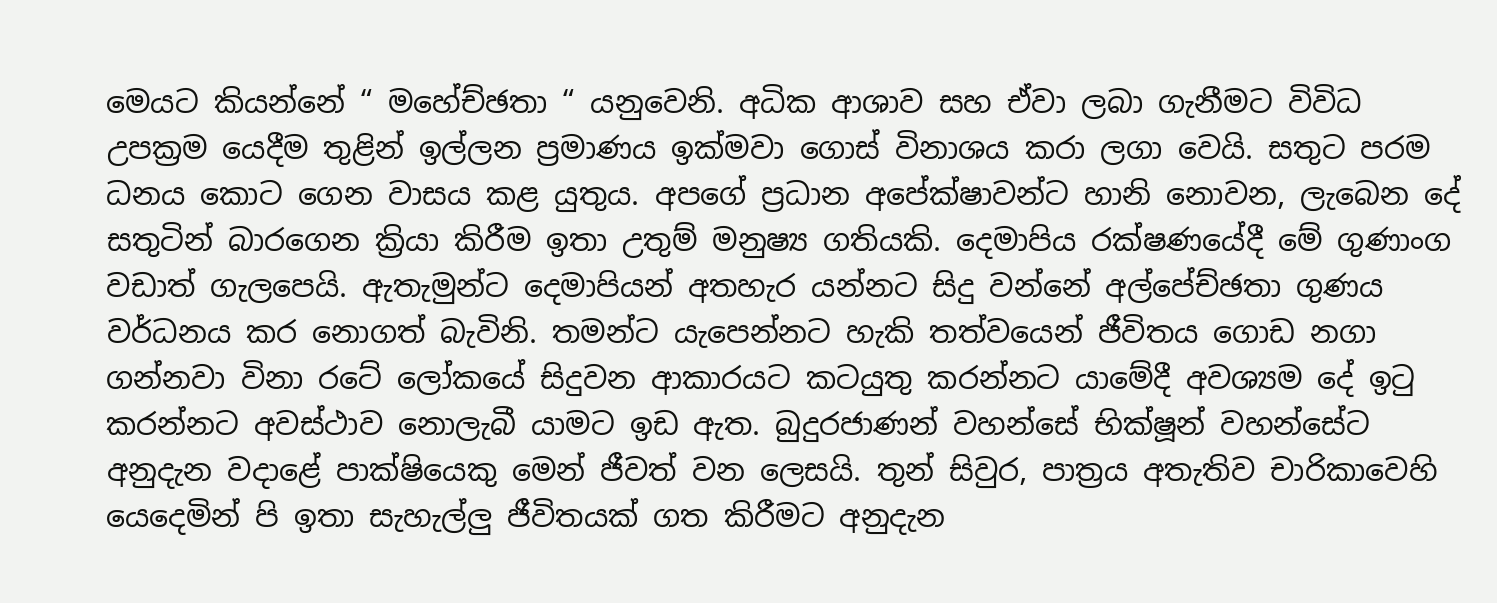මෙයට කියන්නේ “ මහේච්ඡතා “ යනුවෙනි. අධික ආශාව සහ ඒවා ලබා ගැනීමට විවිධ උපක්‍රම යෙදීම තුළින් ඉල්ලන ප්‍රමාණය ඉක්මවා ගොස් විනාශය කරා ලගා වෙයි. සතුට පරම ධනය කොට ගෙන වාසය කළ යුතුය. අපගේ ප්‍රධාන අපේක්ෂාවන්ට හානි නොවන, ලැබෙන දේ සතුටින් බාරගෙන ක්‍රියා කිරීම ඉතා උතුම් මනුෂ්‍ය ගතියකි. දෙමාපිය රක්ෂණයේදී මේ ගුණාංග වඩාත් ගැලපෙයි. ඇතැමුන්ට දෙමාපියන් අතහැර යන්නට සිදු වන්නේ අල්පේච්ඡතා ගුණය වර්ධනය කර නොගත් බැවිනි. තමන්ට යැපෙන්නට හැකි තත්වයෙන් ජීවිතය ගොඩ නගා ගන්නවා විනා රටේ ලෝකයේ සිදුවන ආකාරයට කටයුතු කරන්නට යාමේදී අවශ්‍යම දේ ඉටු කරන්නට අවස්ථාව නොලැබී යාමට ඉඩ ඇත. බුදුරජාණන් වහන්සේ භික්ෂූන් වහන්සේට අනුදැන වදාළේ පාක්ෂියෙකු මෙන් ජීවත් වන ලෙසයි. තුන් සිවුර, පාත්‍රය අතැතිව චාරිකාවෙහි යෙදෙමින් පි ඉතා සැහැල්ලු ජීවිතයක් ගත කිරීමට අනුදැන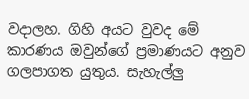වදාලහ. ගිහි අයට වුවද මේ කාරණය ඔවුන්ගේ ප්‍රමාණයට අනුව ගලපාගත යුතුය. සැහැල්ලු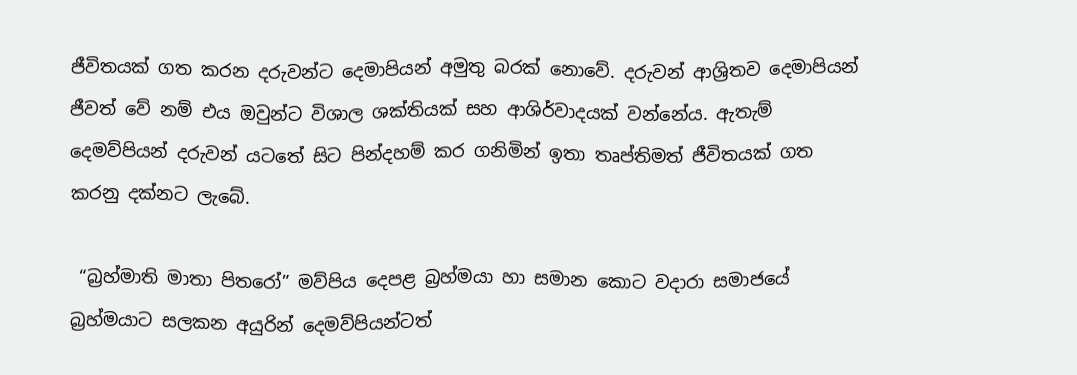ජීවිතයක් ගත කරන දරුවන්ට දෙමාපියන් අමුතු බරක් නොවේ. දරුවන් ආශ්‍රිතව දෙමාපියන් ජීවත් වේ නම් එය ඔවුන්ට විශාල ශක්තියක් සහ ආශිර්වාදයක් වන්නේය. ඇතැම් දෙමව්පියන් දරුවන් යටතේ සිට පින්දහම් කර ගනිමින් ඉතා තෘප්තිමත් ජීවිතයක් ගත කරනු දක්නට ලැබේ.

 “බ්‍රහ්මාති මාතා පිතරෝ” මව්පිය දෙපළ බ්‍රහ්මයා හා සමාන කොට වදාරා සමාජයේ බ්‍රහ්මයාට සලකන අයුරින් දෙමව්පියන්ටත්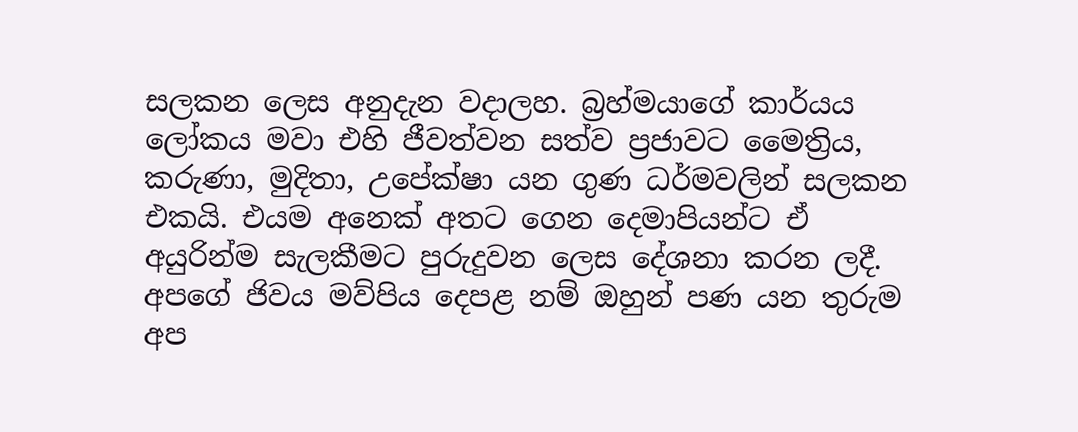සලකන ලෙස අනුදැන වදාලහ. බ්‍රහ්මයාගේ කාර්යය ලෝකය මවා එහි ජීවත්වන සත්ව ප්‍රජාවට මෛත්‍රිය, කරුණා, මුදිතා, උපේක්ෂා යන ගුණ ධර්මවලින් සලකන එකයි. එයම අනෙක් අතට ගෙන දෙමාපියන්ට ඒ අයුරින්ම සැලකීමට පුරුදුවන ලෙස දේශනා කරන ලදී. අපගේ ජිවය මව්පිය දෙපළ නම් ඔහුන් පණ යන තුරුම අප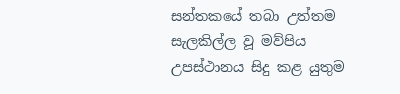සන්තකයේ තබා උත්තම සැලකිල්ල වූ මව්පිය උපස්ථානය සිදු කළ යුතුම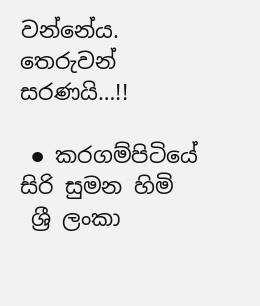වන්නේය. තෙරුවන් සරණයි…!!

 ● කරගම්පිටියේ සිරි සුමන හිමි
 ශ්‍රී ලංකා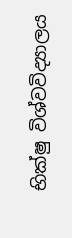භික්ෂු විශ්වවිද්‍යාලය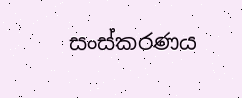සංස්කරණය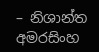– නිශාන්ත අමරසිංහ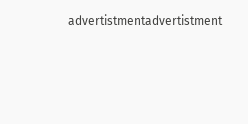advertistmentadvertistment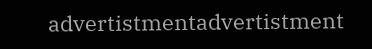advertistmentadvertistment